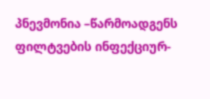პნევმონია –წარმოადგენს ფილტვების ინფექციურ-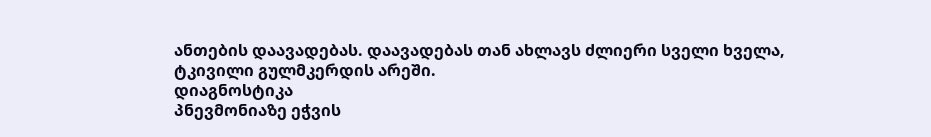ანთების დაავადებას. დაავადებას თან ახლავს ძლიერი სველი ხველა, ტკივილი გულმკერდის არეში.
დიაგნოსტიკა
პნევმონიაზე ეჭვის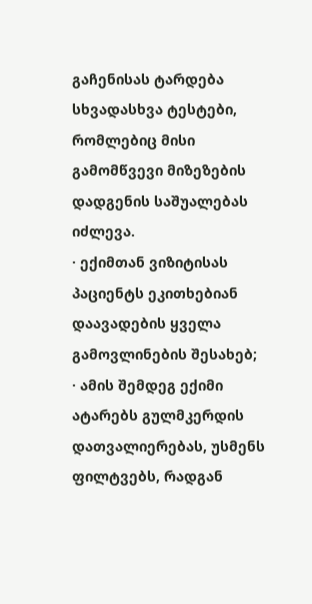გაჩენისას ტარდება სხვადასხვა ტესტები, რომლებიც მისი გამომწვევი მიზეზების დადგენის საშუალებას იძლევა.
· ექიმთან ვიზიტისას პაციენტს ეკითხებიან დაავადების ყველა გამოვლინების შესახებ;
· ამის შემდეგ ექიმი ატარებს გულმკერდის დათვალიერებას, უსმენს ფილტვებს, რადგან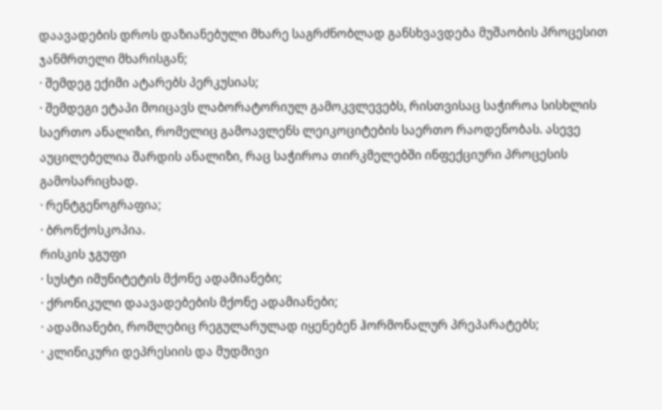დაავადების დროს დაზიანებული მხარე საგრძნობლად განსხვავდება მუშაობის პროცესით ჯანმრთელი მხარისგან;
· შემდეგ ექიმი ატარებს პერკუსიას;
· შემდეგი ეტაპი მოიცავს ლაბორატორიულ გამოკვლევებს, რისთვისაც საჭიროა სისხლის საერთო ანალიზი, რომელიც გამოავლენს ლეიკოციტების საერთო რაოდენობას. ასევე აუცილებელია შარდის ანალიზი, რაც საჭიროა თირკმელებში ინფექციური პროცესის გამოსარიცხად.
· რენტგენოგრაფია;
· ბრონქოსკოპია.
რისკის ჯგუფი
· სუსტი იმუნიტეტის მქონე ადამიანები;
· ქრონიკული დაავადებების მქონე ადამიანები;
· ადამიანები, რომლებიც რეგულარულად იყენებენ ჰორმონალურ პრეპარატებს;
· კლინიკური დეპრესიის და მუდმივი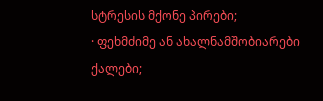სტრესის მქონე პირები;
· ფეხმძიმე ან ახალნამშობიარები ქალები;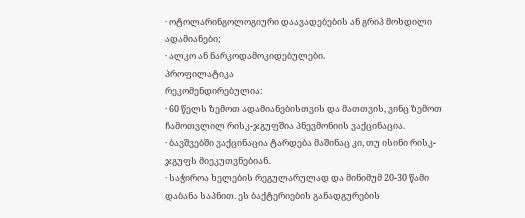· ოტოლარინგოლოგიური დაავადებების ან გრიპ მოხდილი ადამიანები;
· ალკო ან ნარკოდამოკიდებულები.
პროფილატიკა
რეკომენდირებულია:
· 60 წელს ზემოთ ადამიანებისთვის და მათთვის, ვინც ზემოთ ჩამოთვლილ რისკ-ჯგუფშია პნევმონიის ვაქცინაცია.
· ბავშვებში ვაქცინაცია ტარდება მაშინაც კი, თუ ისინი რისკ-ჯგუფს მიეკუთვნებიან.
· საჭიროა ხელების რეგულარულად და მინიმუმ 20-30 წამი დაბანა საპნით. ეს ბაქტერიების განადგურების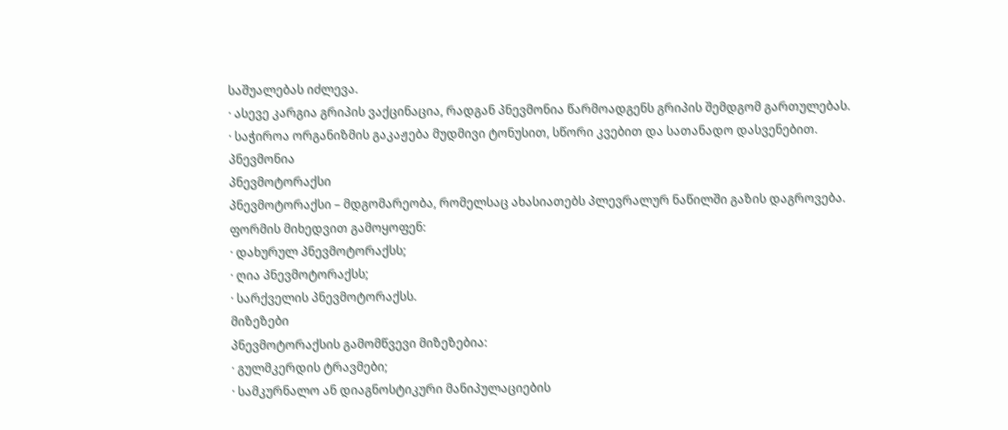საშუალებას იძლევა.
· ასევე კარგია გრიპის ვაქცინაცია, რადგან პნევმონია წარმოადგენს გრიპის შემდგომ გართულებას.
· საჭიროა ორგანიზმის გაკაჟება მუდმივი ტონუსით, სწორი კვებით და სათანადო დასვენებით.
პნევმონია
პნევმოტორაქსი
პნევმოტორაქსი – მდგომარეობა, რომელსაც ახასიათებს პლევრალურ ნაწილში გაზის დაგროვება.
ფორმის მიხედვით გამოყოფენ:
· დახურულ პნევმოტორაქსს;
· ღია პნევმოტორაქსს;
· სარქველის პნევმოტორაქსს.
მიზეზები
პნევმოტორაქსის გამომწვევი მიზეზებია:
· გულმკერდის ტრავმები;
· სამკურნალო ან დიაგნოსტიკური მანიპულაციების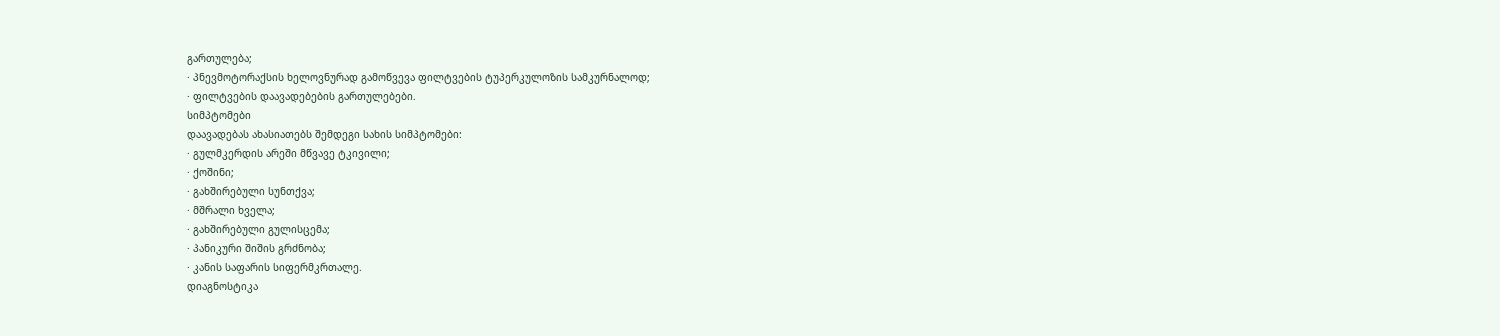გართულება;
· პნევმოტორაქსის ხელოვნურად გამოწვევა ფილტვების ტუპერკულოზის სამკურნალოდ;
· ფილტვების დაავადებების გართულებები.
სიმპტომები
დაავადებას ახასიათებს შემდეგი სახის სიმპტომები:
· გულმკერდის არეში მწვავე ტკივილი;
· ქოშინი;
· გახშირებული სუნთქვა;
· მშრალი ხველა;
· გახშირებული გულისცემა;
· პანიკური შიშის გრძნობა;
· კანის საფარის სიფერმკრთალე.
დიაგნოსტიკა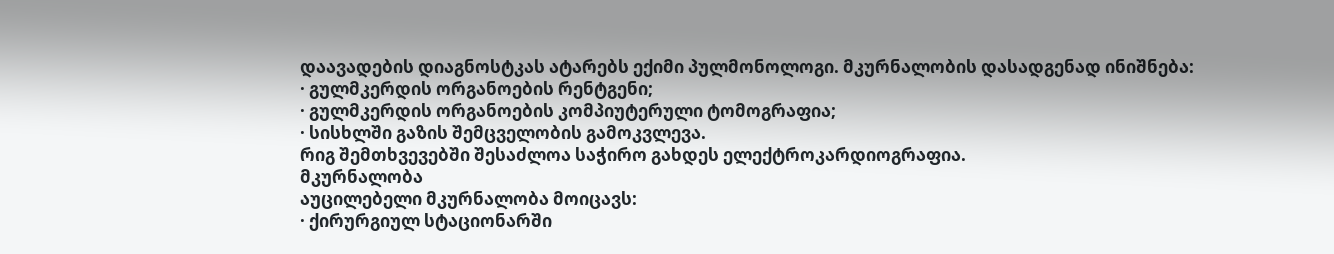დაავადების დიაგნოსტკას ატარებს ექიმი პულმონოლოგი. მკურნალობის დასადგენად ინიშნება:
· გულმკერდის ორგანოების რენტგენი;
· გულმკერდის ორგანოების კომპიუტერული ტომოგრაფია;
· სისხლში გაზის შემცველობის გამოკვლევა.
რიგ შემთხვევებში შესაძლოა საჭირო გახდეს ელექტროკარდიოგრაფია.
მკურნალობა
აუცილებელი მკურნალობა მოიცავს:
· ქირურგიულ სტაციონარში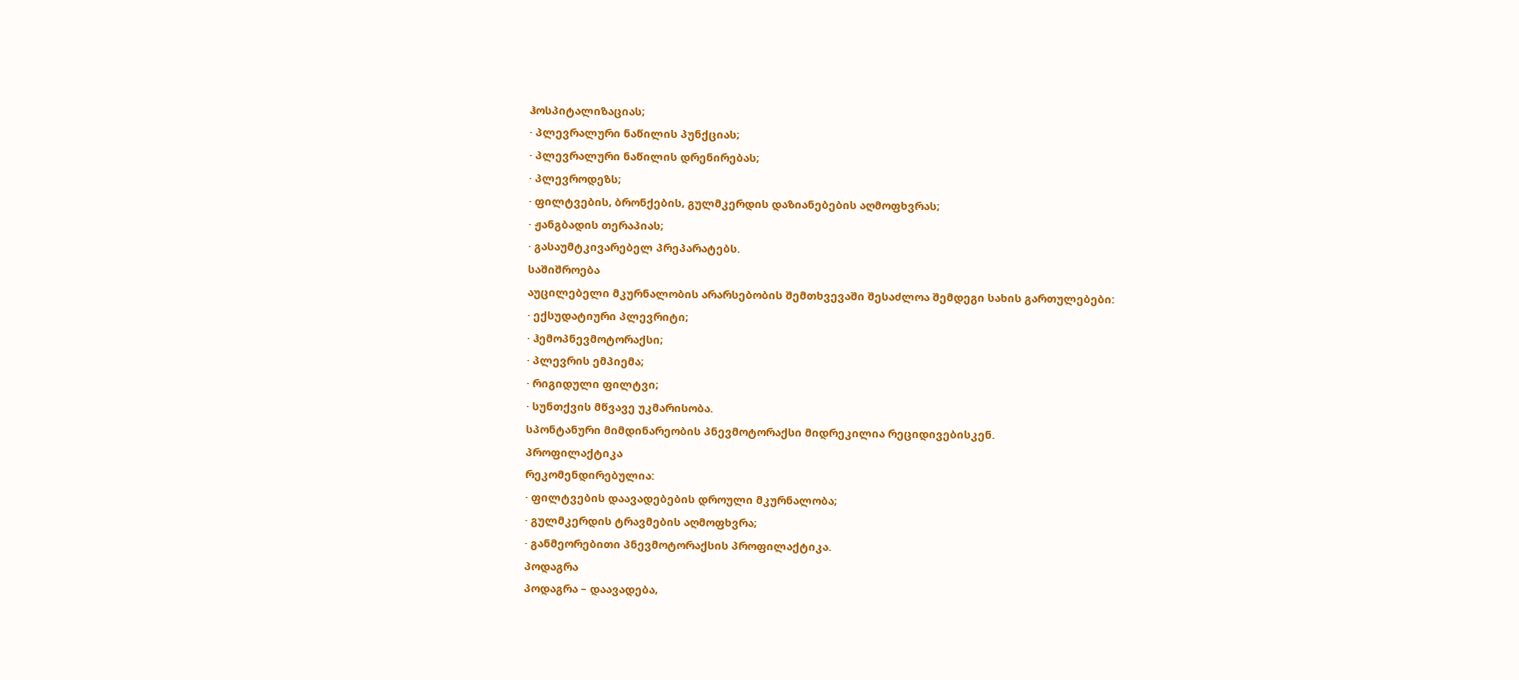ჰოსპიტალიზაციას;
· პლევრალური ნაწილის პუნქციას;
· პლევრალური ნაწილის დრენირებას;
· პლევროდეზს;
· ფილტვების, ბრონქების, გულმკერდის დაზიანებების აღმოფხვრას;
· ჟანგბადის თერაპიას;
· გასაუმტკივარებელ პრეპარატებს.
საშიშროება
აუცილებელი მკურნალობის არარსებობის შემთხვევაში შესაძლოა შემდეგი სახის გართულებები:
· ექსუდატიური პლევრიტი;
· ჰემოპნევმოტორაქსი;
· პლევრის ემპიემა;
· რიგიდული ფილტვი;
· სუნთქვის მწვავე უკმარისობა.
სპონტანური მიმდინარეობის პნევმოტორაქსი მიდრეკილია რეციდივებისკენ.
პროფილაქტიკა
რეკომენდირებულია:
· ფილტვების დაავადებების დროული მკურნალობა;
· გულმკერდის ტრავმების აღმოფხვრა;
· განმეორებითი პნევმოტორაქსის პროფილაქტიკა.
პოდაგრა
პოდაგრა – დაავადება,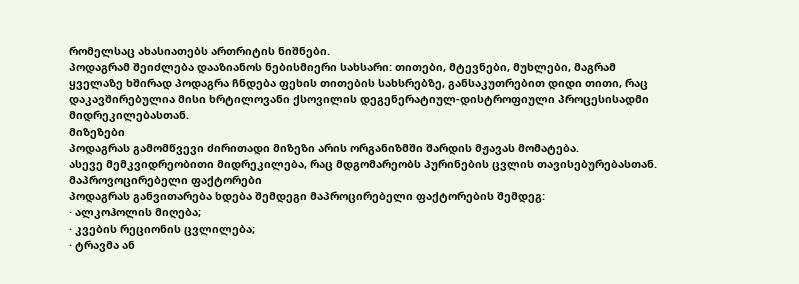რომელსაც ახასიათებს ართრიტის ნიშნები.
პოდაგრამ შეიძლება დააზიანოს ნებისმიერი სახსარი: თითები, მტევნები, მუხლები, მაგრამ ყველაზე ხშირად პოდაგრა ჩნდება ფეხის თითების სახსრებზე, განსაკუთრებით დიდი თითი, რაც დაკავშირებულია მისი ხრტილოვანი ქსოვილის დეგენერატიულ-დისტროფიული პროცესისადმი მიდრეკილებასთან.
მიზეზები
პოდაგრას გამომწვევი ძირითადი მიზეზი არის ორგანიზმში შარდის მჟავას მომატება.
ასევე მემკვიდრეობითი მიდრეკილება, რაც მდგომარეობს პურინების ცვლის თავისებურებასთან.
მაპროვოცირებელი ფაქტორები
პოდაგრას განვითარება ხდება შემდეგი მაპროცირებელი ფაქტორების შემდეგ:
· ალკოჰოლის მიღება;
· კვების რეციონის ცვლილება;
· ტრავმა ან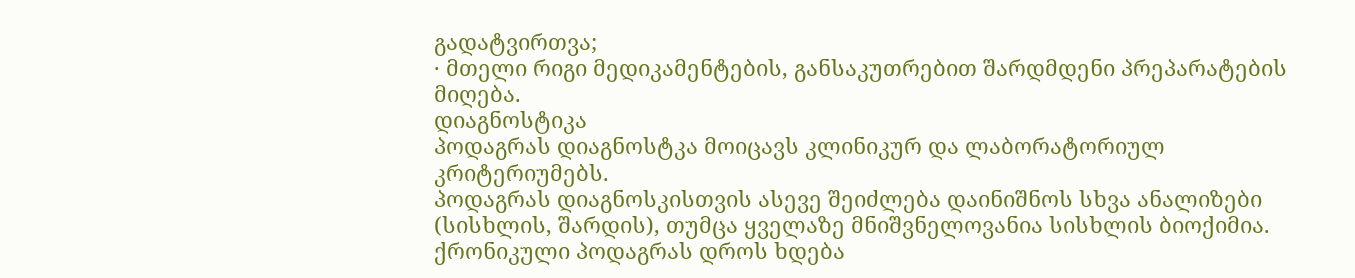გადატვირთვა;
· მთელი რიგი მედიკამენტების, განსაკუთრებით შარდმდენი პრეპარატების მიღება.
დიაგნოსტიკა
პოდაგრას დიაგნოსტკა მოიცავს კლინიკურ და ლაბორატორიულ კრიტერიუმებს.
პოდაგრას დიაგნოსკისთვის ასევე შეიძლება დაინიშნოს სხვა ანალიზები (სისხლის, შარდის), თუმცა ყველაზე მნიშვნელოვანია სისხლის ბიოქიმია.
ქრონიკული პოდაგრას დროს ხდება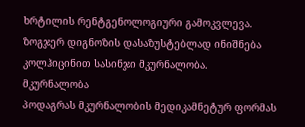ხრტილის რენტგენოლოგიური გამოკვლევა.
ზოგჯერ დიგნოზის დასაზუსტებლად ინიშნება კოლჰიცინით სასინჯი მკურნალობა.
მკურნალობა
პოდაგრას მკურნალობის მედიკამნეტურ ფორმას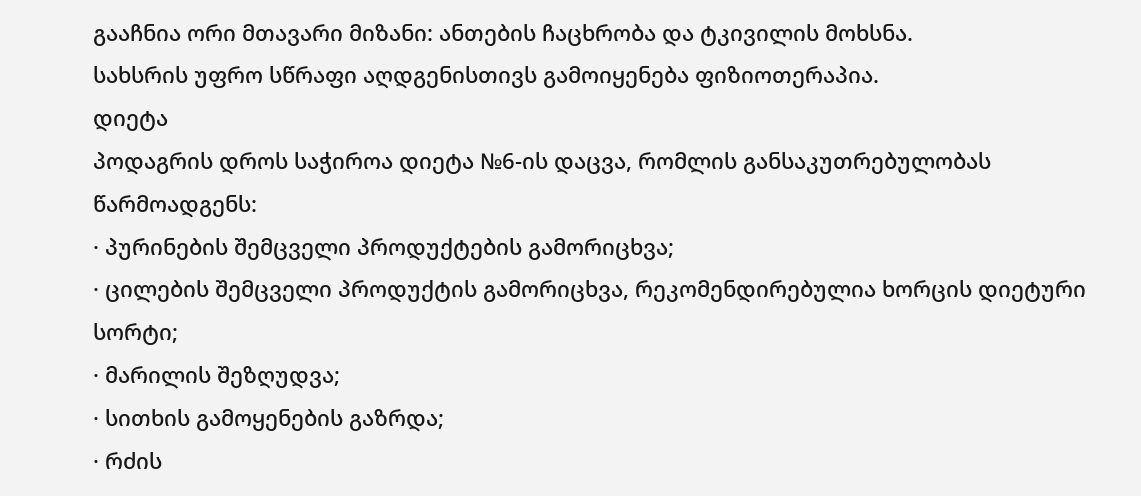გააჩნია ორი მთავარი მიზანი: ანთების ჩაცხრობა და ტკივილის მოხსნა.
სახსრის უფრო სწრაფი აღდგენისთივს გამოიყენება ფიზიოთერაპია.
დიეტა
პოდაგრის დროს საჭიროა დიეტა №6-ის დაცვა, რომლის განსაკუთრებულობას წარმოადგენს:
· პურინების შემცველი პროდუქტების გამორიცხვა;
· ცილების შემცველი პროდუქტის გამორიცხვა, რეკომენდირებულია ხორცის დიეტური სორტი;
· მარილის შეზღუდვა;
· სითხის გამოყენების გაზრდა;
· რძის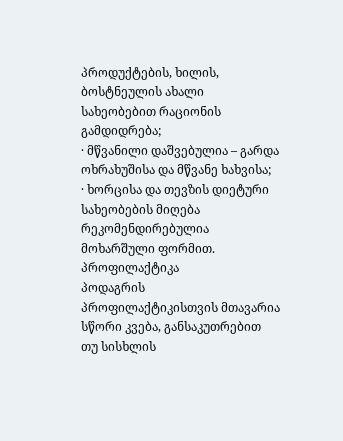პროდუქტების, ხილის, ბოსტნეულის ახალი სახეობებით რაციონის გამდიდრება;
· მწვანილი დაშვებულია – გარდა ოხრახუშისა და მწვანე ხახვისა;
· ხორცისა და თევზის დიეტური სახეობების მიღება რეკომენდირებულია მოხარშული ფორმით.
პროფილაქტიკა
პოდაგრის პროფილაქტიკისთვის მთავარია სწორი კვება, განსაკუთრებით თუ სისხლის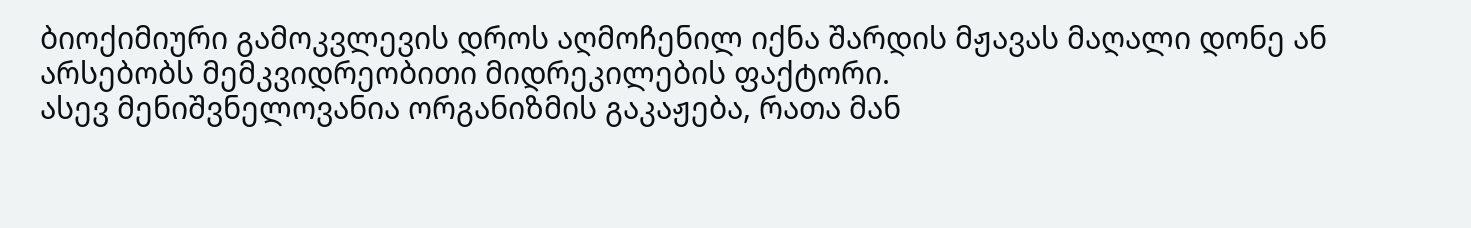ბიოქიმიური გამოკვლევის დროს აღმოჩენილ იქნა შარდის მჟავას მაღალი დონე ან არსებობს მემკვიდრეობითი მიდრეკილების ფაქტორი.
ასევ მენიშვნელოვანია ორგანიზმის გაკაჟება, რათა მან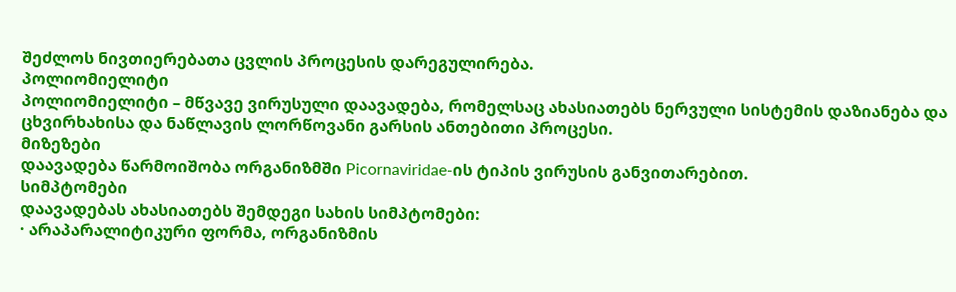შეძლოს ნივთიერებათა ცვლის პროცესის დარეგულირება.
პოლიომიელიტი
პოლიომიელიტი – მწვავე ვირუსული დაავადება, რომელსაც ახასიათებს ნერვული სისტემის დაზიანება და ცხვირხახისა და ნაწლავის ლორწოვანი გარსის ანთებითი პროცესი.
მიზეზები
დაავადება წარმოიშობა ორგანიზმში Picornaviridae-ის ტიპის ვირუსის განვითარებით.
სიმპტომები
დაავადებას ახასიათებს შემდეგი სახის სიმპტომები:
· არაპარალიტიკური ფორმა, ორგანიზმის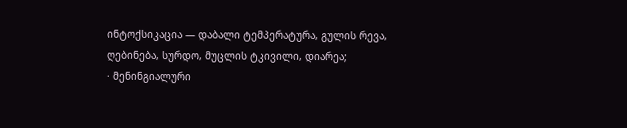ინტოქსიკაცია — დაბალი ტემპერატურა, გულის რევა, ღებინება, სურდო, მუცლის ტკივილი, დიარეა;
· მენინგიალური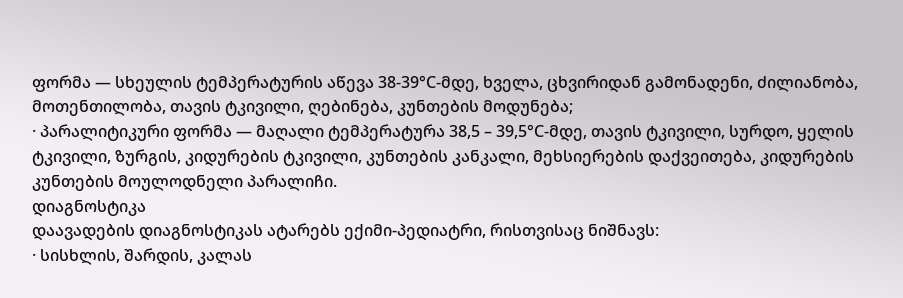ფორმა — სხეულის ტემპერატურის აწევა 38-39°С-მდე, ხველა, ცხვირიდან გამონადენი, ძილიანობა, მოთენთილობა, თავის ტკივილი, ღებინება, კუნთების მოდუნება;
· პარალიტიკური ფორმა — მაღალი ტემპერატურა 38,5 – 39,5°С-მდე, თავის ტკივილი, სურდო, ყელის ტკივილი, ზურგის, კიდურების ტკივილი, კუნთების კანკალი, მეხსიერების დაქვეითება, კიდურების კუნთების მოულოდნელი პარალიჩი.
დიაგნოსტიკა
დაავადების დიაგნოსტიკას ატარებს ექიმი-პედიატრი, რისთვისაც ნიშნავს:
· სისხლის, შარდის, კალას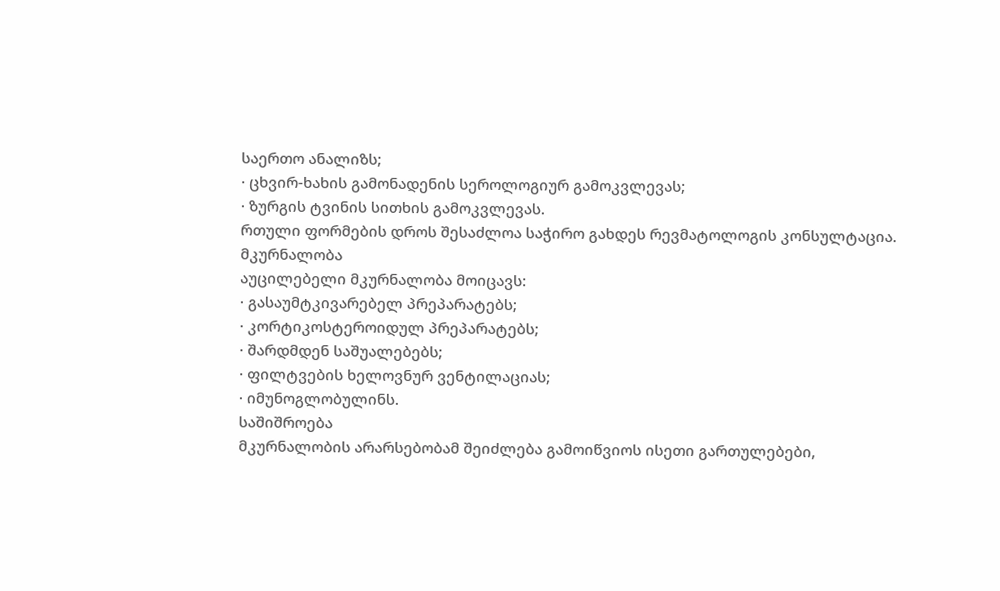საერთო ანალიზს;
· ცხვირ-ხახის გამონადენის სეროლოგიურ გამოკვლევას;
· ზურგის ტვინის სითხის გამოკვლევას.
რთული ფორმების დროს შესაძლოა საჭირო გახდეს რევმატოლოგის კონსულტაცია.
მკურნალობა
აუცილებელი მკურნალობა მოიცავს:
· გასაუმტკივარებელ პრეპარატებს;
· კორტიკოსტეროიდულ პრეპარატებს;
· შარდმდენ საშუალებებს;
· ფილტვების ხელოვნურ ვენტილაციას;
· იმუნოგლობულინს.
საშიშროება
მკურნალობის არარსებობამ შეიძლება გამოიწვიოს ისეთი გართულებები,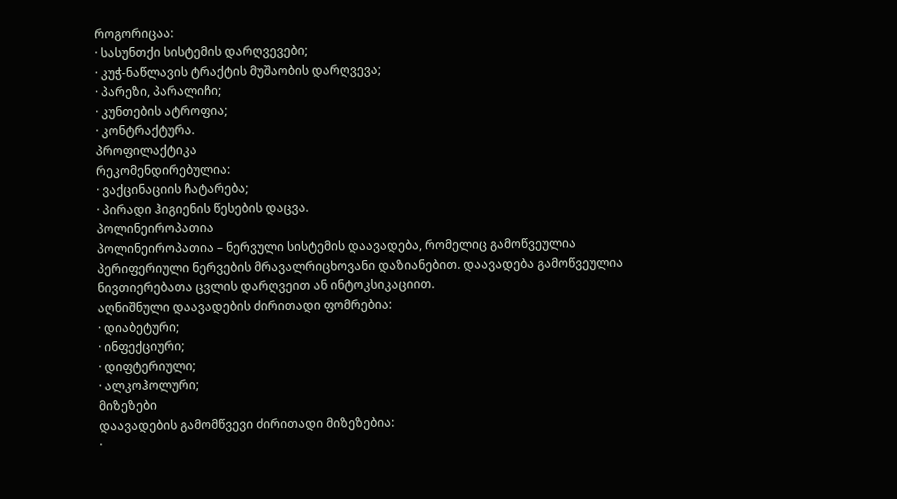როგორიცაა:
· სასუნთქი სისტემის დარღვევები;
· კუჭ-ნაწლავის ტრაქტის მუშაობის დარღვევა;
· პარეზი, პარალიჩი;
· კუნთების ატროფია;
· კონტრაქტურა.
პროფილაქტიკა
რეკომენდირებულია:
· ვაქცინაციის ჩატარება;
· პირადი ჰიგიენის წესების დაცვა.
პოლინეიროპათია
პოლინეიროპათია – ნერვული სისტემის დაავადება, რომელიც გამოწვეულია პერიფერიული ნერვების მრავალრიცხოვანი დაზიანებით. დაავადება გამოწვეულია ნივთიერებათა ცვლის დარღვეით ან ინტოკსიკაციით.
აღნიშნული დაავადების ძირითადი ფომრებია:
· დიაბეტური;
· ინფექციური;
· დიფტერიული;
· ალკოჰოლური;
მიზეზები
დაავადების გამომწვევი ძირითადი მიზეზებია:
·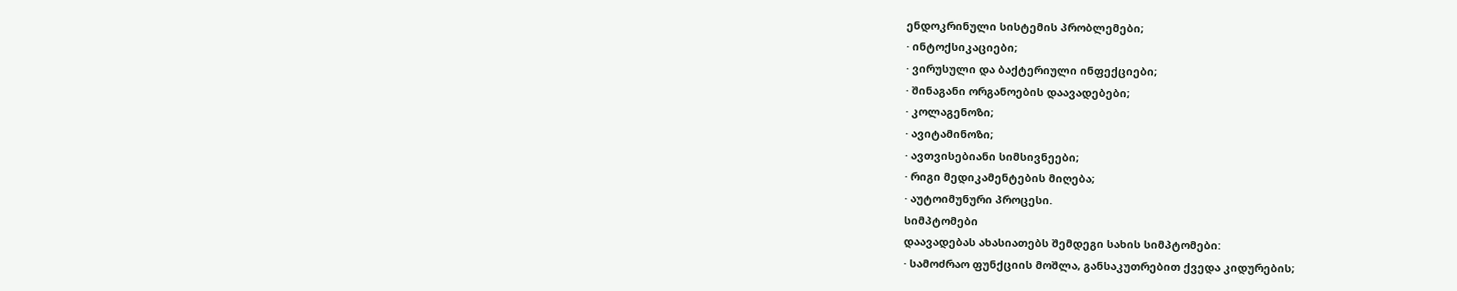ენდოკრინული სისტემის პრობლემები;
· ინტოქსიკაციები;
· ვირუსული და ბაქტერიული ინფექციები;
· შინაგანი ორგანოების დაავადებები;
· კოლაგენოზი;
· ავიტამინოზი;
· ავთვისებიანი სიმსივნეები;
· რიგი მედიკამენტების მიღება;
· აუტოიმუნური პროცესი.
სიმპტომები
დაავადებას ახასიათებს შემდეგი სახის სიმპტომები:
· სამოძრაო ფუნქციის მოშლა, განსაკუთრებით ქვედა კიდურების;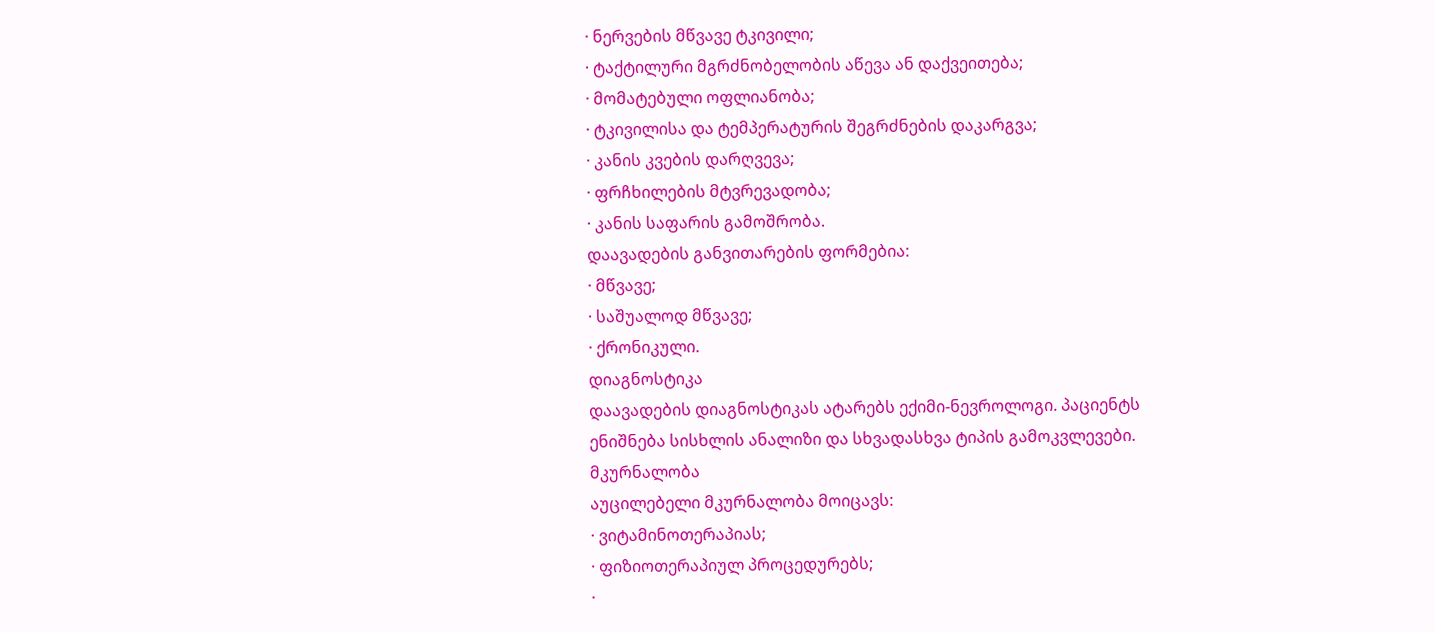· ნერვების მწვავე ტკივილი;
· ტაქტილური მგრძნობელობის აწევა ან დაქვეითება;
· მომატებული ოფლიანობა;
· ტკივილისა და ტემპერატურის შეგრძნების დაკარგვა;
· კანის კვების დარღვევა;
· ფრჩხილების მტვრევადობა;
· კანის საფარის გამოშრობა.
დაავადების განვითარების ფორმებია:
· მწვავე;
· საშუალოდ მწვავე;
· ქრონიკული.
დიაგნოსტიკა
დაავადების დიაგნოსტიკას ატარებს ექიმი-ნევროლოგი. პაციენტს ენიშნება სისხლის ანალიზი და სხვადასხვა ტიპის გამოკვლევები.
მკურნალობა
აუცილებელი მკურნალობა მოიცავს:
· ვიტამინოთერაპიას;
· ფიზიოთერაპიულ პროცედურებს;
·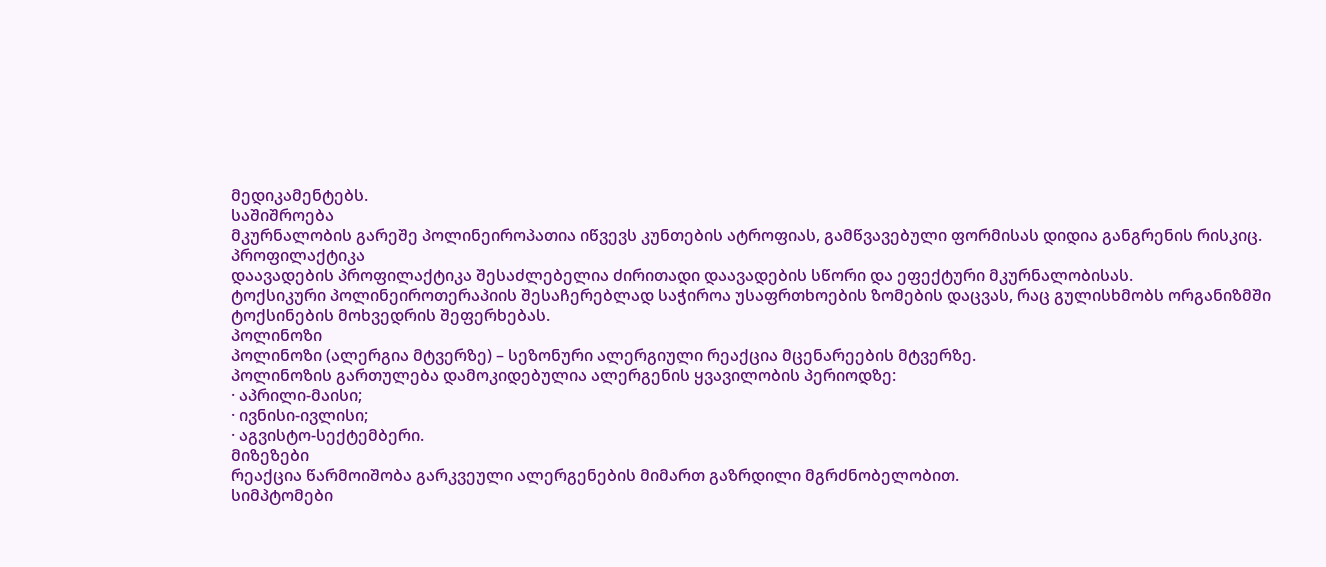მედიკამენტებს.
საშიშროება
მკურნალობის გარეშე პოლინეიროპათია იწვევს კუნთების ატროფიას, გამწვავებული ფორმისას დიდია განგრენის რისკიც.
პროფილაქტიკა
დაავადების პროფილაქტიკა შესაძლებელია ძირითადი დაავადების სწორი და ეფექტური მკურნალობისას.
ტოქსიკური პოლინეიროთერაპიის შესაჩერებლად საჭიროა უსაფრთხოების ზომების დაცვას, რაც გულისხმობს ორგანიზმში ტოქსინების მოხვედრის შეფერხებას.
პოლინოზი
პოლინოზი (ალერგია მტვერზე) – სეზონური ალერგიული რეაქცია მცენარეების მტვერზე.
პოლინოზის გართულება დამოკიდებულია ალერგენის ყვავილობის პერიოდზე:
· აპრილი-მაისი;
· ივნისი-ივლისი;
· აგვისტო-სექტემბერი.
მიზეზები
რეაქცია წარმოიშობა გარკვეული ალერგენების მიმართ გაზრდილი მგრძნობელობით.
სიმპტომები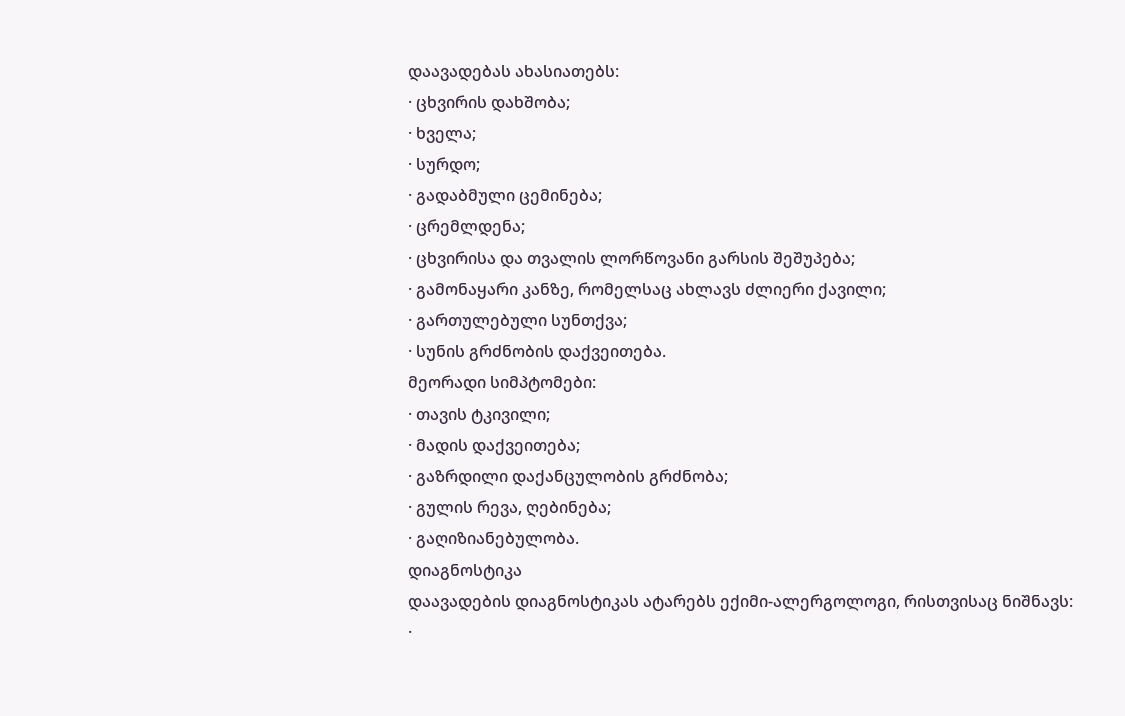დაავადებას ახასიათებს:
· ცხვირის დახშობა;
· ხველა;
· სურდო;
· გადაბმული ცემინება;
· ცრემლდენა;
· ცხვირისა და თვალის ლორწოვანი გარსის შეშუპება;
· გამონაყარი კანზე, რომელსაც ახლავს ძლიერი ქავილი;
· გართულებული სუნთქვა;
· სუნის გრძნობის დაქვეითება.
მეორადი სიმპტომები:
· თავის ტკივილი;
· მადის დაქვეითება;
· გაზრდილი დაქანცულობის გრძნობა;
· გულის რევა, ღებინება;
· გაღიზიანებულობა.
დიაგნოსტიკა
დაავადების დიაგნოსტიკას ატარებს ექიმი-ალერგოლოგი, რისთვისაც ნიშნავს:
·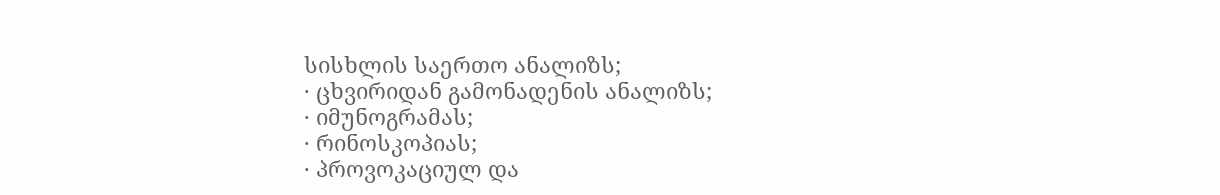სისხლის საერთო ანალიზს;
· ცხვირიდან გამონადენის ანალიზს;
· იმუნოგრამას;
· რინოსკოპიას;
· პროვოკაციულ და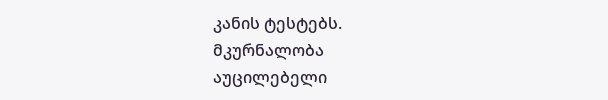კანის ტესტებს.
მკურნალობა
აუცილებელი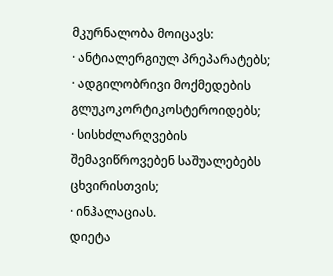მკურნალობა მოიცავს:
· ანტიალერგიულ პრეპარატებს;
· ადგილობრივი მოქმედების გლუკოკორტიკოსტეროიდებს;
· სისხძლარღვების შემავიწროვებენ საშუალებებს ცხვირისთვის;
· ინჰალაციას.
დიეტა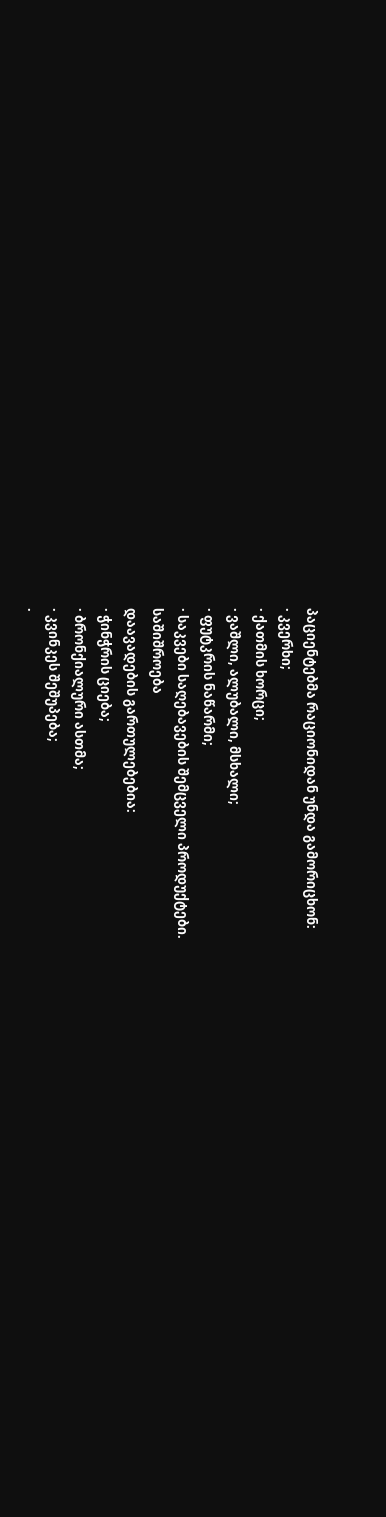პაციენტებმა რაციონიდან უნდა გამორიცხონ:
· კვერხი;
· ქათმის ხორცი;
· ვაშლი, ალუბალი, მსხალი;
· ფუტკრის ნაწარმი;
· საკვები საღებავების შემცველი პროდუქტები.
საშიშროება
დაავადების გართულებებია:
· ჭინჭრის ციება;
· ბრონქიალური ასთმა;
· კვინკეს შეშუპება;
·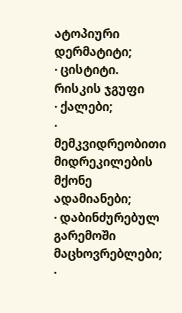ატოპიური დერმატიტი;
· ცისტიტი.
რისკის ჯგუფი
· ქალები;
· მემკვიდრეობითი მიდრეკილების მქონე ადამიანები;
· დაბინძურებულ გარემოში მაცხოვრებლები;
·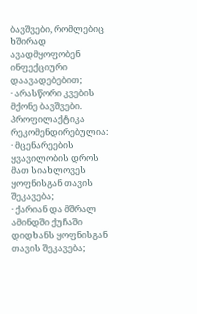ბავშვები, რომლებიც ხშირად ავადმყოფობენ ინფექციური დაავადებებით;
· არასწორი კვების მქონე ბავშვები.
პროფილაქტიკა
რეკომენდირებულია:
· მცენარეების ყვავილობის დროს მათ სიახლოვეს ყოფნისგან თავის შეკავება;
· ქარიან და მშრალ ამინდში ქუჩაში დიდხანს ყოფნისგან თავის შეკავება;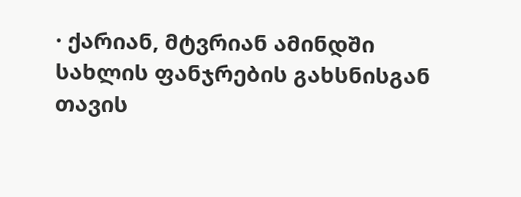· ქარიან, მტვრიან ამინდში სახლის ფანჯრების გახსნისგან თავის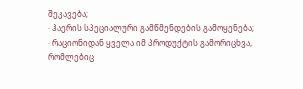შეკავება;
· ჰაერის სპეციალური გამწმენდების გამოყენება;
· რაციონიდან ყველა იმ პროდუქტის გამორიცხვა, რომლებიც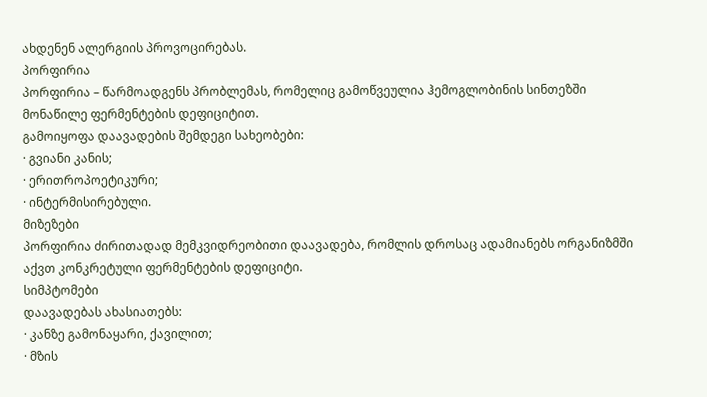ახდენენ ალერგიის პროვოცირებას.
პორფირია
პორფირია – წარმოადგენს პრობლემას, რომელიც გამოწვეულია ჰემოგლობინის სინთეზში მონაწილე ფერმენტების დეფიციტით.
გამოიყოფა დაავადების შემდეგი სახეობები:
· გვიანი კანის;
· ერითროპოეტიკური;
· ინტერმისირებული.
მიზეზები
პორფირია ძირითადად მემკვიდრეობითი დაავადება, რომლის დროსაც ადამიანებს ორგანიზმში აქვთ კონკრეტული ფერმენტების დეფიციტი.
სიმპტომები
დაავადებას ახასიათებს:
· კანზე გამონაყარი, ქავილით;
· მზის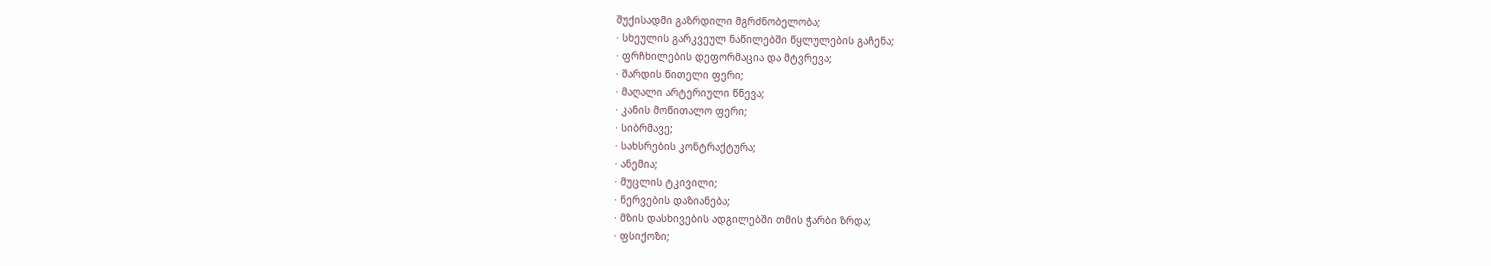შუქისადმი გაზრდილი მგრძნობელობა;
· სხეულის გარკვეულ ნაწილებში წყლულების გაჩენა;
· ფრჩხილების დეფორმაცია და მტვრევა;
· შარდის წითელი ფერი;
· მაღალი არტერიული წნევა;
· კანის მოწითალო ფერი;
· სიბრმავე;
· სახსრების კონტრაქტურა;
· ანემია;
· მუცლის ტკივილი;
· ნერვების დაზიანება;
· მზის დასხივების ადგილებში თმის ჭარბი ზრდა;
· ფსიქოზი;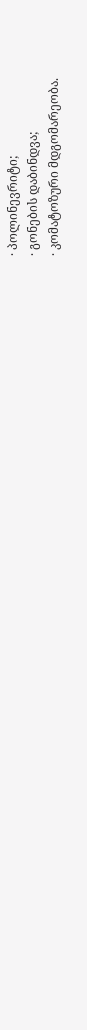· პოლინევრიტი;
· გონების დაბინდვა;
· კომატოზური მდგომარეობა.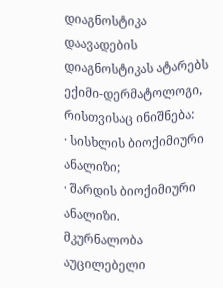დიაგნოსტიკა
დაავადების დიაგნოსტიკას ატარებს ექიმი-დერმატოლოგი, რისთვისაც ინიშნება:
· სისხლის ბიოქიმიური ანალიზი;
· შარდის ბიოქიმიური ანალიზი.
მკურნალობა
აუცილებელი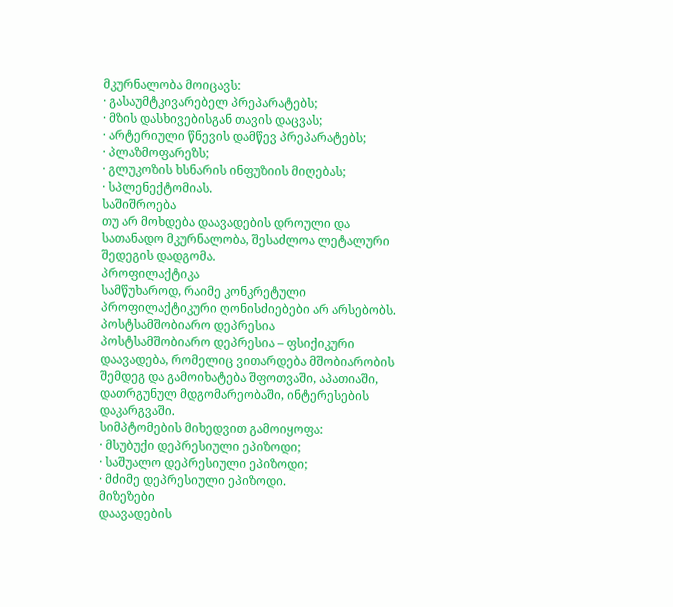მკურნალობა მოიცავს:
· გასაუმტკივარებელ პრეპარატებს;
· მზის დასხივებისგან თავის დაცვას;
· არტერიული წნევის დამწევ პრეპარატებს;
· პლაზმოფარეზს;
· გლუკოზის ხსნარის ინფუზიის მიღებას;
· სპლენექტომიას.
საშიშროება
თუ არ მოხდება დაავადების დროული და სათანადო მკურნალობა, შესაძლოა ლეტალური შედეგის დადგომა.
პროფილაქტიკა
სამწუხაროდ, რაიმე კონკრეტული პროფილაქტიკური ღონისძიებები არ არსებობს.
პოსტსამშობიარო დეპრესია
პოსტსამშობიარო დეპრესია – ფსიქიკური დაავადება, რომელიც ვითარდება მშობიარობის შემდეგ და გამოიხატება შფოთვაში, აპათიაში, დათრგუნულ მდგომარეობაში, ინტერესების დაკარგვაში.
სიმპტომების მიხედვით გამოიყოფა:
· მსუბუქი დეპრესიული ეპიზოდი;
· საშუალო დეპრესიული ეპიზოდი;
· მძიმე დეპრესიული ეპიზოდი.
მიზეზები
დაავადების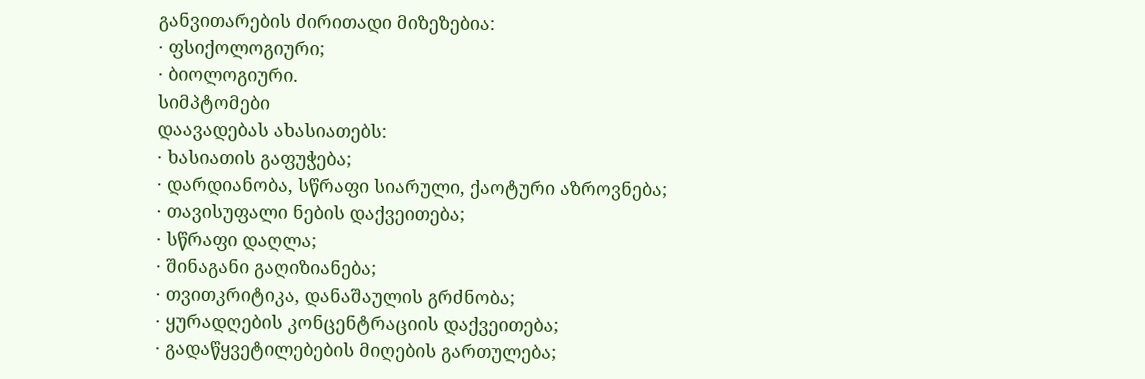განვითარების ძირითადი მიზეზებია:
· ფსიქოლოგიური;
· ბიოლოგიური.
სიმპტომები
დაავადებას ახასიათებს:
· ხასიათის გაფუჭება;
· დარდიანობა, სწრაფი სიარული, ქაოტური აზროვნება;
· თავისუფალი ნების დაქვეითება;
· სწრაფი დაღლა;
· შინაგანი გაღიზიანება;
· თვითკრიტიკა, დანაშაულის გრძნობა;
· ყურადღების კონცენტრაციის დაქვეითება;
· გადაწყვეტილებების მიღების გართულება;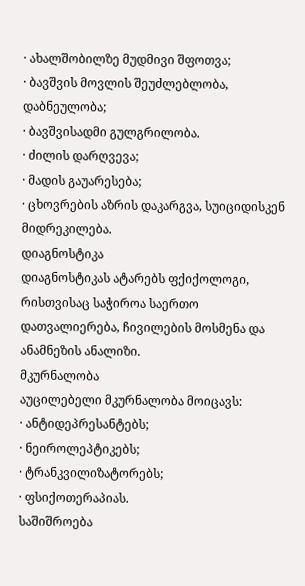· ახალშობილზე მუდმივი შფოთვა;
· ბავშვის მოვლის შეუძლებლობა, დაბნეულობა;
· ბავშვისადმი გულგრილობა.
· ძილის დარღვევა;
· მადის გაუარესება;
· ცხოვრების აზრის დაკარგვა, სუიციდისკენ მიდრეკილება.
დიაგნოსტიკა
დიაგნოსტიკას ატარებს ფქიქოლოგი, რისთვისაც საჭიროა საერთო დათვალიერება, ჩივილების მოსმენა და ანამნეზის ანალიზი.
მკურნალობა
აუცილებელი მკურნალობა მოიცავს:
· ანტიდეპრესანტებს;
· ნეიროლეპტიკებს;
· ტრანკვილიზატორებს;
· ფსიქოთერაპიას.
საშიშროება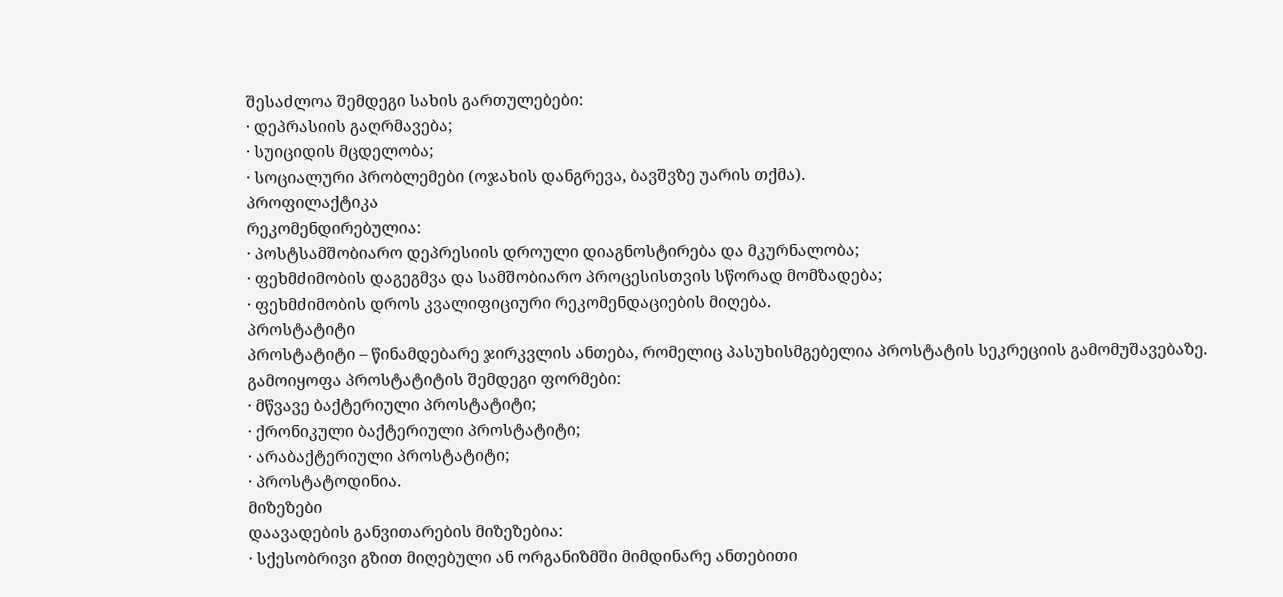შესაძლოა შემდეგი სახის გართულებები:
· დეპრასიის გაღრმავება;
· სუიციდის მცდელობა;
· სოციალური პრობლემები (ოჯახის დანგრევა, ბავშვზე უარის თქმა).
პროფილაქტიკა
რეკომენდირებულია:
· პოსტსამშობიარო დეპრესიის დროული დიაგნოსტირება და მკურნალობა;
· ფეხმძიმობის დაგეგმვა და სამშობიარო პროცესისთვის სწორად მომზადება;
· ფეხმძიმობის დროს კვალიფიციური რეკომენდაციების მიღება.
პროსტატიტი
პროსტატიტი – წინამდებარე ჯირკვლის ანთება, რომელიც პასუხისმგებელია პროსტატის სეკრეციის გამომუშავებაზე.
გამოიყოფა პროსტატიტის შემდეგი ფორმები:
· მწვავე ბაქტერიული პროსტატიტი;
· ქრონიკული ბაქტერიული პროსტატიტი;
· არაბაქტერიული პროსტატიტი;
· პროსტატოდინია.
მიზეზები
დაავადების განვითარების მიზეზებია:
· სქესობრივი გზით მიღებული ან ორგანიზმში მიმდინარე ანთებითი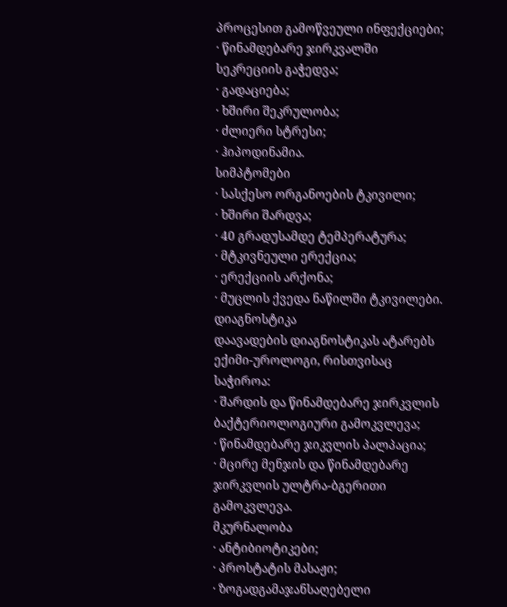პროცესით გამოწვეული ინფექციები;
· წინამდებარე ჯირკვალში სეკრეციის გაჭედვა;
· გადაციება;
· ხშირი შეკრულობა;
· ძლიერი სტრესი;
· ჰიპოდინამია.
სიმპტომები
· სასქესო ორგანოების ტკივილი;
· ხშირი შარდვა;
· 40 გრადუსამდე ტემპერატურა;
· მტკივნეული ერექცია;
· ერექციის არქონა;
· მუცლის ქვედა ნაწილში ტკივილები.
დიაგნოსტიკა
დაავადების დიაგნოსტიკას ატარებს ექიმი-უროლოგი, რისთვისაც საჭიროა:
· შარდის და წინამდებარე ჯირკვლის ბაქტერიოლოგიური გამოკვლევა;
· წინამდებარე ჯიკვლის პალპაცია;
· მცირე მენჯის და წინამდებარე ჯირკვლის ულტრა-ბგერითი გამოკვლევა.
მკურნალობა
· ანტიბიოტიკები;
· პროსტატის მასაჟი;
· ზოგადგამაჯანსაღებელი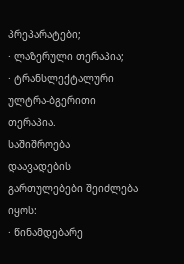პრეპარატები;
· ლაზერული თერაპია;
· ტრანსლექტალური ულტრა-ბგერითი თერაპია.
საშიშროება
დაავადების გართულებები შეიძლება იყოს:
· წინამდებარე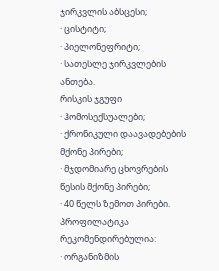ჯირკვლის აბსცესი;
· ცისტიტი;
· პიელონეფრიტი;
· სათესლე ჯირკვლების ანთება.
რისკის ჯგუფი
· ჰომოსექსუალები;
· ქრონიკული დაავადებების მქონე პირები;
· მჯდომიარე ცხოვრების წესის მქონე პირები;
· 40 წელს ზემოთ პირები.
პროფილატიკა
რეკომენდირებულია:
· ორგანიზმის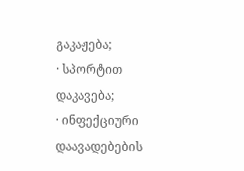გაკაჟება;
· სპორტით დაკავება;
· ინფექციური დაავადებების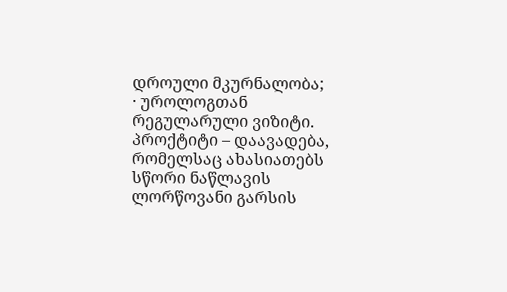დროული მკურნალობა;
· უროლოგთან რეგულარული ვიზიტი.
პროქტიტი – დაავადება, რომელსაც ახასიათებს სწორი ნაწლავის ლორწოვანი გარსის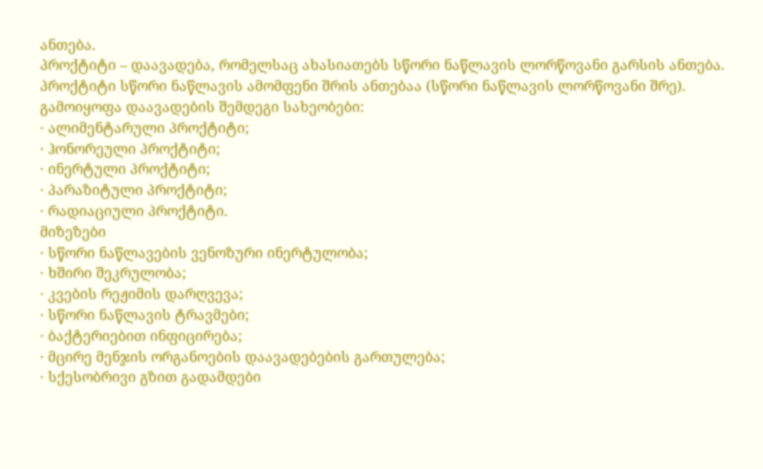ანთება.
პროქტიტი – დაავადება, რომელსაც ახასიათებს სწორი ნაწლავის ლორწოვანი გარსის ანთება.
პროქტიტი სწორი ნაწლავის ამომფენი შრის ანთებაა (სწორი ნაწლავის ლორწოვანი შრე).
გამოიყოფა დაავადების შემდეგი სახეობები:
· ალიმენტარული პროქტიტი;
· ჰონორეული პროქტიტი;
· ინერტული პროქტიტი;
· პარაზიტული პროქტიტი;
· რადიაციული პროქტიტი.
მიზეზები
· სწორი ნაწლავების ვენოზური ინერტულობა;
· ხშირი შეკრულობა;
· კვების რეჟიმის დარღვევა;
· სწორი ნაწლავის ტრავმები;
· ბაქტერიებით ინფიცირება;
· მცირე მენჯის ორგანოების დაავადებების გართულება;
· სქესობრივი გზით გადამდები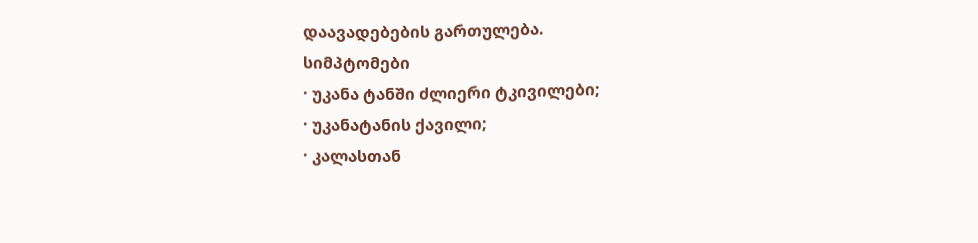დაავადებების გართულება.
სიმპტომები
· უკანა ტანში ძლიერი ტკივილები;
· უკანატანის ქავილი;
· კალასთან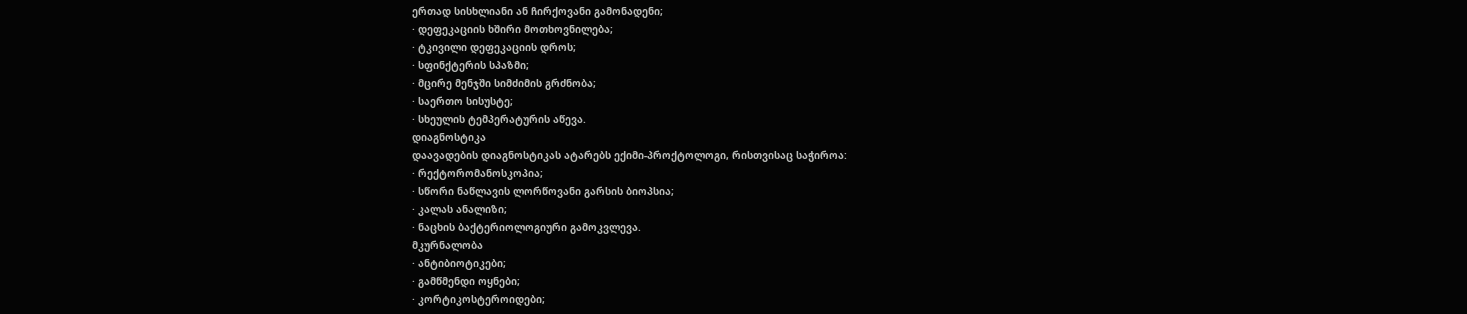ერთად სისხლიანი ან ჩირქოვანი გამონადენი;
· დეფეკაციის ხშირი მოთხოვნილება;
· ტკივილი დეფეკაციის დროს;
· სფინქტერის სპაზმი;
· მცირე მენჯში სიმძიმის გრძნობა;
· საერთო სისუსტე;
· სხეულის ტემპერატურის აწევა.
დიაგნოსტიკა
დაავადების დიაგნოსტიკას ატარებს ექიმი-პროქტოლოგი, რისთვისაც საჭიროა:
· რექტორომანოსკოპია;
· სწორი ნაწლავის ლორწოვანი გარსის ბიოპსია;
· კალას ანალიზი;
· ნაცხის ბაქტერიოლოგიური გამოკვლევა.
მკურნალობა
· ანტიბიოტიკები;
· გამწმენდი ოყნები;
· კორტიკოსტეროიდები;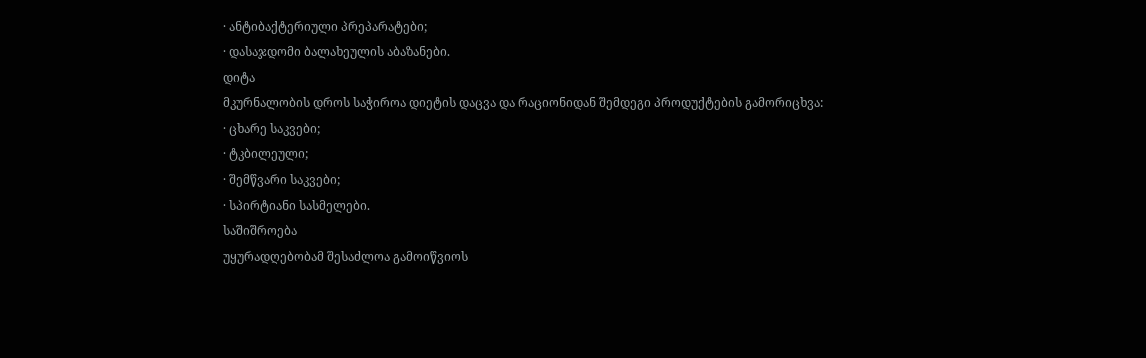· ანტიბაქტერიული პრეპარატები;
· დასაჯდომი ბალახეულის აბაზანები.
დიტა
მკურნალობის დროს საჭიროა დიეტის დაცვა და რაციონიდან შემდეგი პროდუქტების გამორიცხვა:
· ცხარე საკვები;
· ტკბილეული;
· შემწვარი საკვები;
· სპირტიანი სასმელები.
საშიშროება
უყურადღებობამ შესაძლოა გამოიწვიოს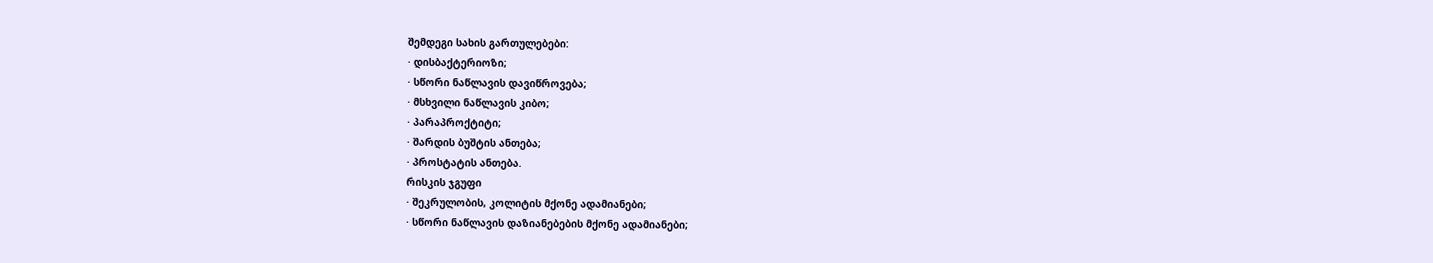შემდეგი სახის გართულებები:
· დისბაქტერიოზი;
· სწორი ნაწლავის დავიწროვება;
· მსხვილი ნაწლავის კიბო;
· პარაპროქტიტი;
· შარდის ბუშტის ანთება;
· პროსტატის ანთება.
რისკის ჯგუფი
· შეკრულობის, კოლიტის მქონე ადამიანები;
· სწორი ნაწლავის დაზიანებების მქონე ადამიანები;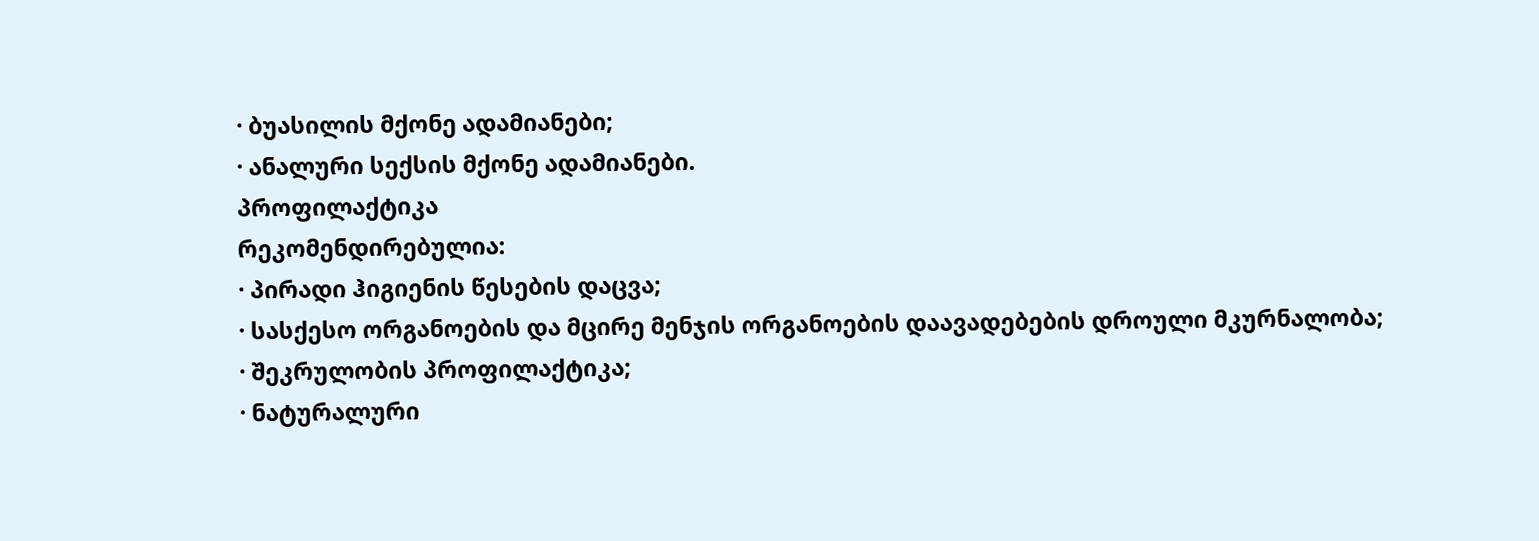· ბუასილის მქონე ადამიანები;
· ანალური სექსის მქონე ადამიანები.
პროფილაქტიკა
რეკომენდირებულია:
· პირადი ჰიგიენის წესების დაცვა;
· სასქესო ორგანოების და მცირე მენჯის ორგანოების დაავადებების დროული მკურნალობა;
· შეკრულობის პროფილაქტიკა;
· ნატურალური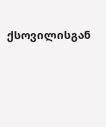ქსოვილისგან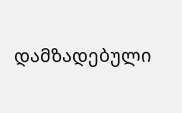დამზადებული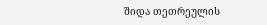შიდა თეთრეულის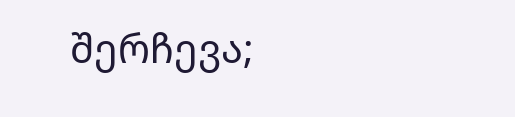შერჩევა;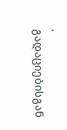· გადაციებისგან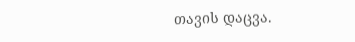თავის დაცვა.